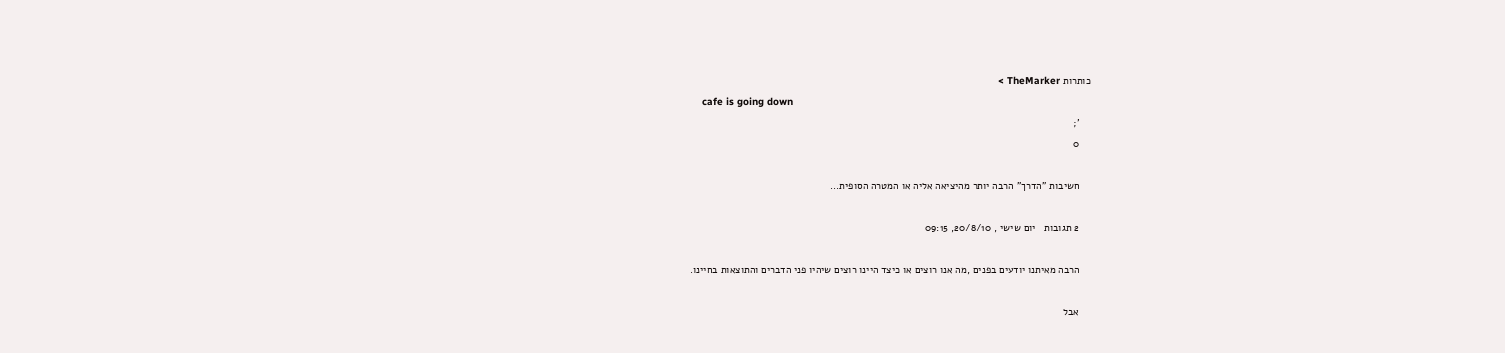כותרות TheMarker >
    cafe is going down
    ';
    0

    חשיבות "הדרך" הרבה יותר מהיציאה אליה או המטרה הסופית...

    2 תגובות   יום שישי , 20/8/10, 09:15

    הרבה מאיתנו יודעים בפנים ,מה אנו רוצים או כיצד היינו רוצים שיהיו פני הדברים והתוצאות בחיינו.

    אבל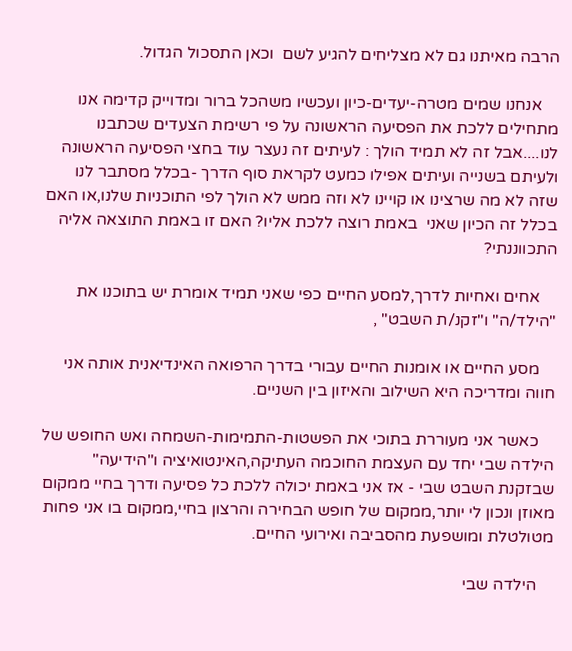הרבה מאיתנו גם לא מצליחים להגיע לשם  וכאן התסכול הגדול.

    אנחנו שמים מטרה-יעדים-כיון ועכשיו משהכל ברור ומדוייק קדימה אנו מתחילים ללכת את הפסיעה הראשונה על פי רשימת הצעדים שכתבנו לנו....אבל זה לא תמיד הולך : לעיתים זה נעצר עוד בחצי הפסיעה הראשונה ולעיתם בשנייה ועיתים אפילו כמעט לקראת סוף הדרך -בכלל מסתבר לנו שזה לא מה שרצינו או קויינו לא וזה ממש לא הולך לפי התוכניות שלנו,או האם בכלל זה הכיון שאני  באמת רוצה ללכת אליו? האם זו באמת התוצאה אליה התכווננתי?

    אחים ואחיות לדרך,למסע החיים כפי שאני תמיד אומרת יש בתוכנו את "הילד/ה" ו"זקנ/ת השבט" ,

    מסע החיים או אומנות החיים עבורי בדרך הרפואה האינדיאנית אותה אני חווה ומדריכה היא השילוב והאיזון בין השניים.

    כאשר אני מעוררת בתוכי את הפשטות-התמימות-השמחה ואש החופש של הילדה שבי יחד עם העצמת החוכמה העתיקה,האינטואיציה ו"הידיעה" שבזקנת השבט שבי - אז אני באמת יכולה ללכת כל פסיעה ודרך בחיי ממקום מאוזן ונכון לי יותר,ממקום של חופש הבחירה והרצון בחיי,ממקום בו אני פחות מטולטלת ומושפעת מהסביבה ואירועי החיים.

    הילדה שבי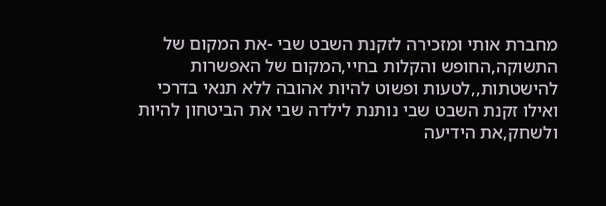מחברת אותי ומזכירה לזקנת השבט שבי -את המקום של התשוקה,החופש והקלות בחיי,המקום של האפשרות להישטתות,,לטעות ופשוט להיות אהובה ללא תנאי בדרכי ואילו זקנת השבט שבי נותנת לילדה שבי את הביטחון להיות ולשחק,את הידיעה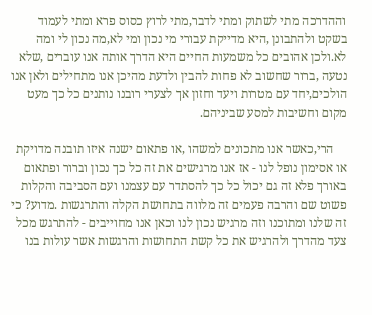וההדרכה מתי לשתוק ומתי לדבר,מתי לרוץ כסוס פרא ומתי לעמוד בשקט ולהתבונן ,היא מדייקת עבורי מי נכון ומי לא,מה נכון לי ומה לא.ולכן אהובים כל משמעות החיים היא הדרך אותה אנו עוברים ,שלא נטעה ,ברור שחשוב לא פחות להבין ולדעת מהיכן אנו מתחילים ולאן אנו הולכים,יחד עם מטרות ויעד וחזון אך לצערי רובנו נותנים כל כך מעט מקום וחשיבות למסע שביניהם.

    הרי,כאשר אנו מתכונים למשהו ,או פתאום ישנה איזו תובנה מדויקת או אסימון נופל לנו - אז אנו מרגישים את זה כל כך נכון וברור ופתאום באורך פלא זה גם יכול כל כך להסתדר עם עצמנו ועם הסביבה והקלות פשוט שם והרבה פעמים זה מלווה בתחושת הקלה והתרגשות .מדוע? כי זה שלנו ומתוכנו וזה מרגיש נכון לנו וכאן אנו מחוייבים - להתרגש מכל צעד מהדרך ולהרגיש את כל קשת התחושות והרגשות אשר עולות בנו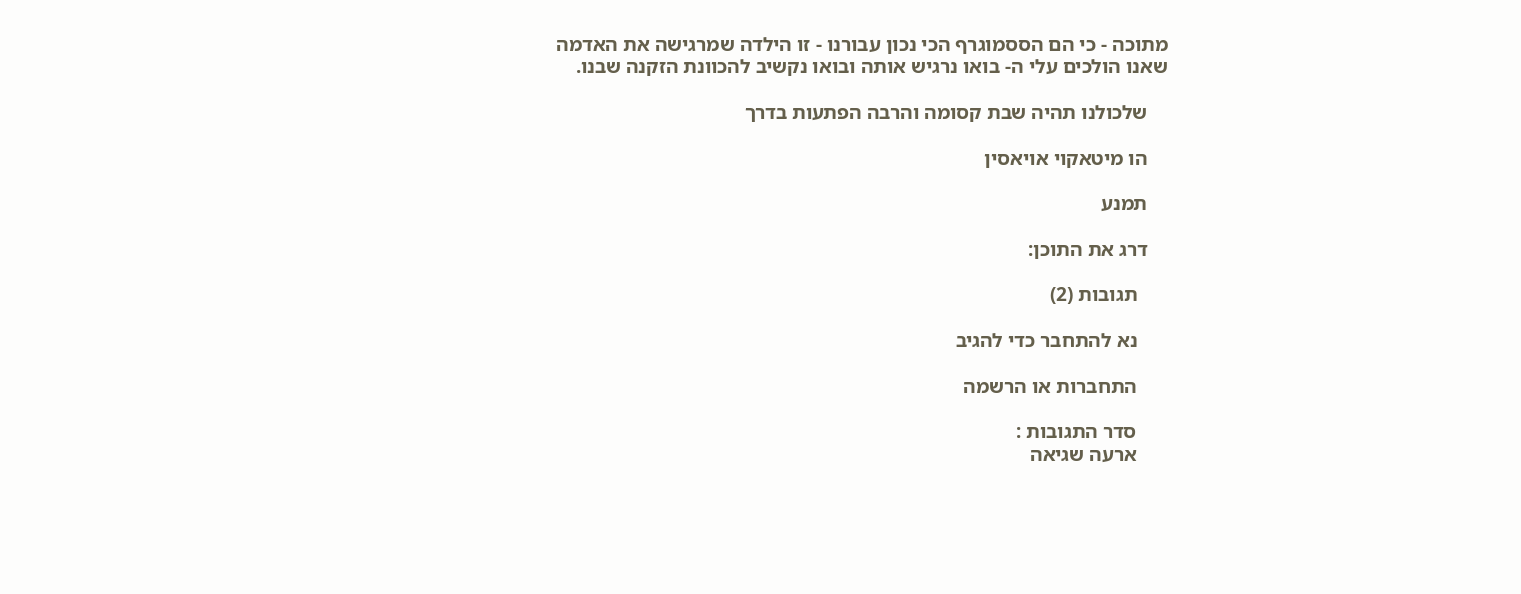מתוכה - כי הם הססמוגרף הכי נכון עבורנו - זו הילדה שמרגישה את האדמה שאנו הולכים עלי ה- בואו נרגיש אותה ובואו נקשיב להכוונת הזקנה שבנו.

    שלכולנו תהיה שבת קסומה והרבה הפתעות בדרך

    הו מיטאקוי אויאסין

    תמנע

    דרג את התוכן:

      תגובות (2)

      נא להתחבר כדי להגיב

      התחברות או הרשמה

      סדר התגובות :
      ארעה שגיאה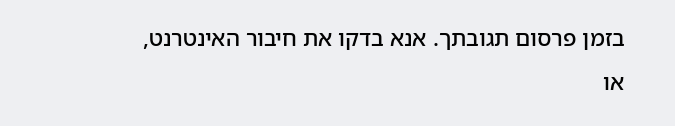בזמן פרסום תגובתך. אנא בדקו את חיבור האינטרנט, או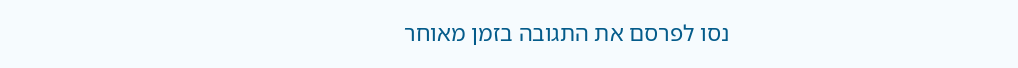נסו לפרסם את התגובה בזמן מאוחר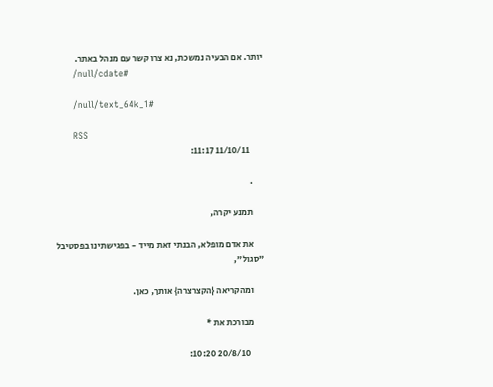יותר. אם הבעיה נמשכת, נא צרו קשר עם מנהל באתר.
      /null/cdate#

      /null/text_64k_1#

      RSS
        11/10/11 11:17:

      .

      תמנע יקרה,

      את אדם מופלא, הבנתי זאת מייד - בפגישתינו בפסטיבל "סגול",

      ומהקריאה {הקצרצרה} אותך, כאן.

      מבורכת את *

        20/8/10 10:20: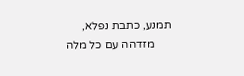תמנע, כתבת נפלא,
      מזדהה עם כל מלה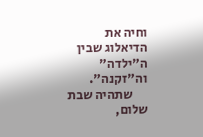וחיה את הדיאלוג שבין ה"ילדה" וה"זקנה".
      שתהיה שבת שלום,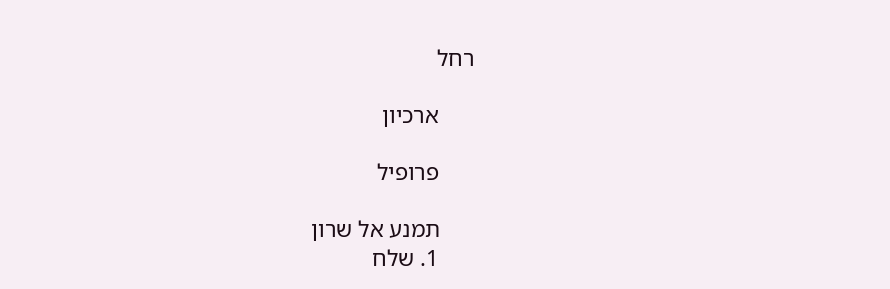רחל

      ארכיון

      פרופיל

      תמנע אל שרון
      1. שלח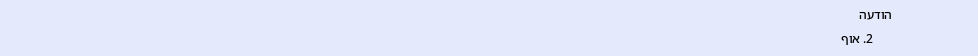הודעה
      2. אוף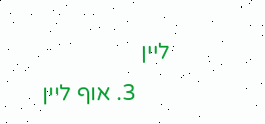ליין
      3. אוף ליין